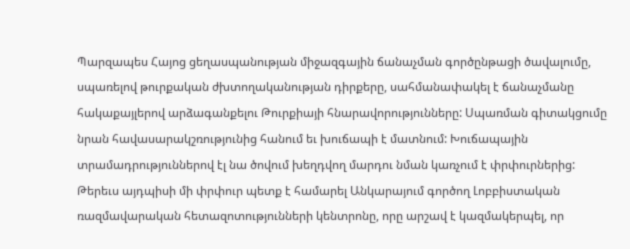Պարզապես Հայոց ցեղասպանության միջազգային ճանաչման գործընթացի ծավալումը, սպառելով թուրքական ժխտողականության դիրքերը, սահմանափակել է ճանաչմանը հակաքայլերով արձագանքելու Թուրքիայի հնարավորությունները: Սպառման գիտակցումը նրան հավասարակշռությունից հանում եւ խուճապի է մատնում: Խուճապային տրամադրություններով էլ նա ծովում խեղդվող մարդու նման կառչում է փրփուրներից:
Թերեւս այդպիսի մի փրփուր պետք է համարել Անկարայում գործող Լոբբիստական ռազմավարական հետազոտությունների կենտրոնը, որը արշավ է կազմակերպել, որ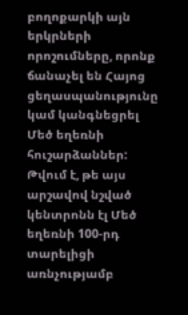բողոքարկի այն երկրների որոշումները, որոնք ճանաչել են Հայոց ցեղասպանությունը կամ կանգնեցրել Մեծ եղեռնի հուշարձաններ: Թվում է, թե այս արշավով նշված կենտրոնն էլ Մեծ եղեռնի 100-րդ տարելիցի առնչությամբ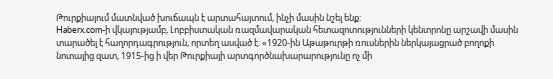Թուրքիայում մատնված խուճապն է արտահայտում, ինչի մասին նշել ենք:
Haberx.com-ի վկայությամբ, Լոբբիստական ռազմավարական հետազոտությունների կենտրոնը արշավի մասին տարածել է հաղորդագրություն, որտեղ ասված է. «1920-ին Աթաթուրթի ռուսներին ներկայացրած բողոքի նոտայից զատ, 1915-ից ի վեր Թուրքիայի արտգործնախարարությունը ոչ մի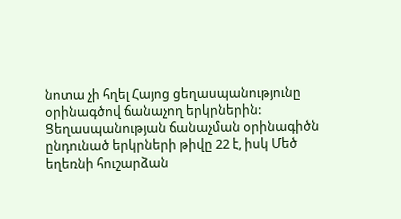նոտա չի հղել Հայոց ցեղասպանությունը օրինագծով ճանաչող երկրներին: Ցեղասպանության ճանաչման օրինագիծն ընդունած երկրների թիվը 22 է, իսկ Մեծ եղեռնի հուշարձան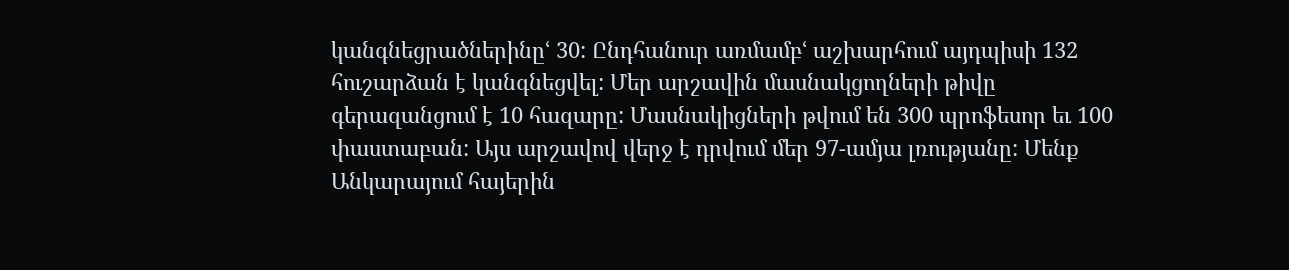կանգնեցրածներինըՙ 30: Ընդհանուր առմամբՙ աշխարհում այդպիսի 132 հուշարձան է կանգնեցվել: Մեր արշավին մասնակցողների թիվը գերազանցում է 10 հազարը: Մասնակիցների թվում են 300 պրոֆեսոր եւ 100 փաստաբան: Այս արշավով վերջ է դրվում մեր 97-ամյա լռությանը: Մենք Անկարայում հայերին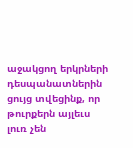աջակցող երկրների դեսպանատներին ցույց տվեցինք, որ թուրքերն այլեւս լուռ չեն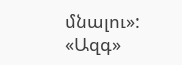մնալու»:
«Ազգ»